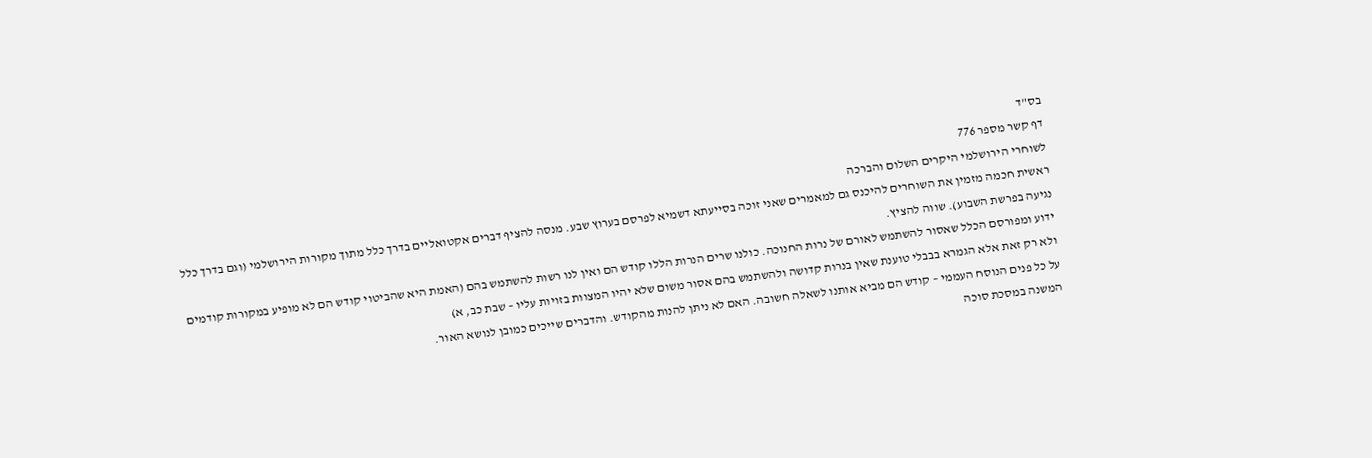בס"ד
דף קשר מספר 776
לשוחרי הירושלמי היקרים השלום והברכה
ראשית חכמה מזמין את השוחרים להיכנס גם למאמרים שאני זוכה בסייעתא דשמיא לפרסם בערוץ שבע. מנסה להציף דברים אקטואליים בדרך כלל מתוך מקורות הירושלמי (וגם בדרך כלל נגיעה בפרשת השבוע). שווה להציץ.
ידוע ומפורסם הכלל שאסור להשתמש לאורם של נרות החנוכה. כולנו שרים הנרות הללו קודש הם ואין לנו רשות להשתמש בהם (האמת היא שהביטוי קודש הם לא מופיע במקורות קודמים ולא רק זאת אלא הגמרא בבבלי טוענת שאין בנרות קדושה ולהשתמש בהם אסור משום שלא יהיו המצוות בזויות עליו – שבת כב, א)
על כל פנים הנוסח העממי – קודש הם מביא אותנו לשאלה חשובה. האם לא ניתן להנות מהקודש. והדברים שייכים כמובן לנושא האור.
המשנה במסכת סוכה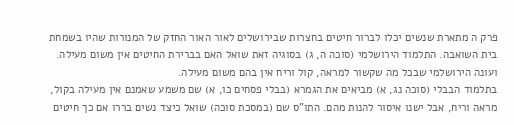פרק ה מתארת שנשים יכלו לברור חיטים בחצרות שבירושלים לאור האור החזק של המנורות שהיו בשמחת בית השואבה. התלמוד הירושלמי (סוכה ה, ג) בסוגיה זאת שואל האם בברירת החיטים אין משום מעילה. ועונה הירושלמי שבכל מה שקשור למראה, קול וריח אין בהם משום מעילה.
בתלמוד הבבלי (סוכה נג, א) מביאים את הגמרא (בבלי פסחים כו, א) שם משמע שאמנם אין מעילה בקול, מראה וריח, אבל ישנו איסור להנות מהם. התו"ס שם (במסכת סוכה) שואל כיצד נשים בררו אם כך חיטים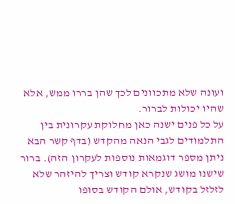ועונה שלא מתכוונים לכך שהן בררו ממש, אלא שהיו יכולות לברור.
על כל פנים ישנה כאן מחלוקת עקרונית בין התלמודים לגבי הנאה מהקדש (בדף קשר הבא ניתן מספר דוגמאות נוספות לעקרון הזה). ברור שישנו מושג שנקרא קודש וצריך להיזהר שלא לזלזל בקודש, אולם הקודש בסופו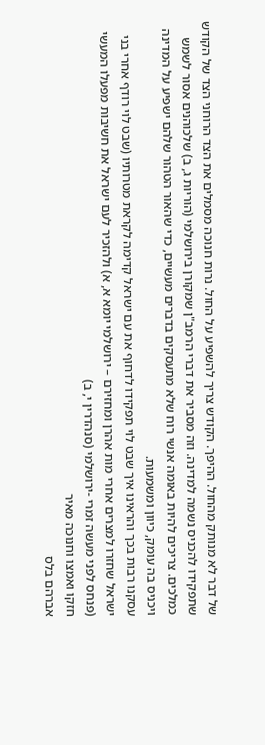של דבר לא מנותק מהחול. ההיפך. הקודש צריך להשפיע על החול. נרות חנוכה מסמלים את הצד הרוחני הצד של הקודש שתפקידו להכניס נשמה למדינה. וזה מסביר את דברי הרמב"ן שמקורן בירושלמי (הוריות ג, ב) שלכוהנים אסור לשמש כמלכים. צריכים להיות באומה אנשי רוח שלא מתעסקים בדברים מעשיים, כדי שהאור הטהור שלהם ישפיע על המדינה ויכניס בה עומק, כיוון ומשמעות.
עסקנו רבות בכך והראינו איך שבט לוי תפקידו לדחוף את עם ישראל קדימה לקראת מטרותיו (שבט לוי רודף אחרי בני ישראל שחזרו למצרים אחרי מות אהרן ומחזירם – ירושלמי יומא א, א) ולהזכיר לעם ישראל את חשיבות מפעלו המעשי (פנחס לפני מעשה זמרי -ירושלמי (סנהדרין י, ב)
חזקו ואמצו וחנוכה מאיר
אברהם בלס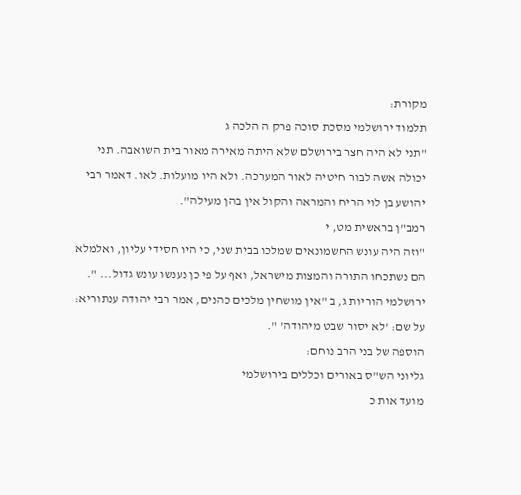מקורת:
תלמוד ירושלמי מסכת סוכה פרק ה הלכה ג
"תני לא היה חצר בירושלם שלא היתה מאירה מאור בית השואבה. תני יכולה אשה לבור חיטיה לאור המערכה. ולא היו מועלות. לאו. דאמר רבי יהושע בן לוי הריח והמראה והקול אין בהן מעילה".
רמב"ן בראשית מט, י
"וזה היה עונש החשמונאים שמלכו בבית שני, כי היו חסידי עליון, ואלמלא הם נשתכחו התורה והמצות מישראל, ואף על פי כן נענשו עונש גדול... ".
ירושלמי הוריות ג, ב "אין מושחין מלכים כהנים, אמר רבי יהודה ענתוריא: על שם: 'לא יסור שבט מיהודה' ".
הוספה של בני הרב נוחם:
גליוני הש"ס באורים וכללים בירושלמי
מועד אות כ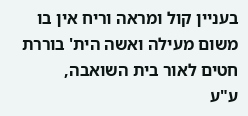בעניין קול ומראה וריח אין בו משום מעילה ואשה הית' בוררת חטים לאור בית השואבה,
ע"ע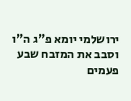ירושלמי יומא פ"ג ה"ו וסבב את המזבח שבע פעמים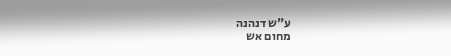ע"ש דנהנה
מחום אש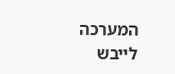המערכה לייבש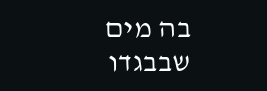בה מים שבבגדו